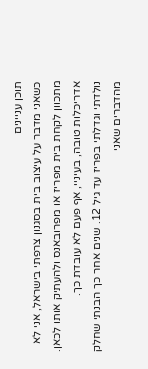תוכן עניינים
כשאני מדבר על עיצוב בית בסגנון צרפתי בישראל, אני לא מתכוון לקחת בית מפריז או מפרובאנס ולהעתיק אותו לכאן. אדריכלות טובה, בעיניי, אף פעם לא עובדת כך.
נולדתי וגדלתי בפריז עד גיל 12. שנים אחר כך הבנתי שחלק מהדברים שאני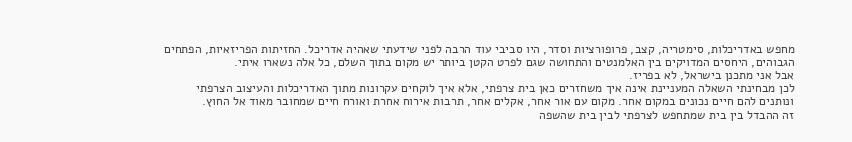מחפש באדריכלות, סימטריה, קצב, פרופורציות וסדר, היו סביבי עוד הרבה לפני שידעתי שאהיה אדריכל. החזיתות הפריזאיות, הפתחים הגבוהים, היחסים המדויקים בין האלמנטים והתחושה שגם לפרט הקטן ביותר יש מקום בתוך השלם, כל אלה נשארו איתי.
אבל אני מתכנן בישראל, לא בפריז.
לכן מבחינתי השאלה המעניינת אינה איך משחזרים כאן בית צרפתי, אלא איך לוקחים עקרונות מתוך האדריכלות והעיצוב הצרפתי ונותנים להם חיים נכונים במקום אחר. מקום עם אור אחר, אקלים אחר, תרבות אירוח אחרת ואורח חיים שמחובר מאוד אל החוץ.
זה ההבדל בין בית שמתחפש לצרפתי לבין בית שהשפה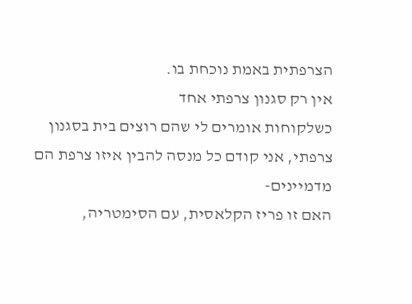הצרפתית באמת נוכחת בו.
אין רק סגנון צרפתי אחד
כשלקוחות אומרים לי שהם רוצים בית בסגנון צרפתי, אני קודם כל מנסה להבין איזו צרפת הם מדמיינים-
האם זו פריז הקלאסית, עם הסימטריה,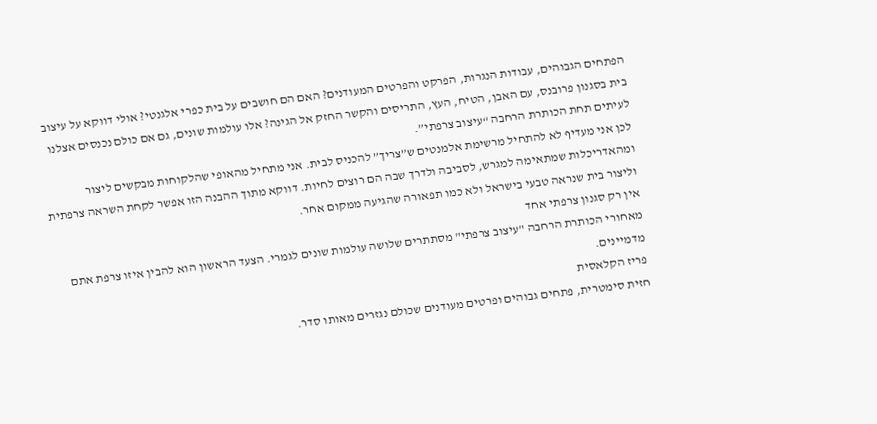הפתחים הגבוהים, עבודות הנגרות, הפרקט והפרטים המעודנים? האם הם חושבים על בית כפרי אלגנטי? אולי דווקא על עיצוב בית בסגנון פרובנס, עם האבן, הטיח, העץ, התריסים והקשר החזק אל הגינה? אלו עולמות שונים, גם אם כולם נכנסים אצלנו לעיתים תחת הכותרת הרחבה “עיצוב צרפתי”.
לכן אני מעדיף לא להתחיל מרשימת אלמנטים ש”צריך” להכניס לבית. אני מתחיל מהאופי שהלקוחות מבקשים ליצור ומהאדריכלות שמתאימה למגרש, לסביבה ולדרך שבה הם רוצים לחיות. דווקא מתוך ההבנה הזו אפשר לקחת השראה צרפתית וליצור בית שנראה טבעי בישראל ולא כמו תפאורה שהגיעה ממקום אחר.
אין רק סגנון צרפתי אחד
מאחורי הכותרת הרחבה "עיצוב צרפתי" מסתתרים שלושה עולמות שונים לגמרי. הצעד הראשון הוא להבין איזו צרפת אתם מדמיינים.
פריז הקלאסית
חזית סימטרית, פתחים גבוהים ופרטים מעודנים שכולם נגזרים מאותו סדר.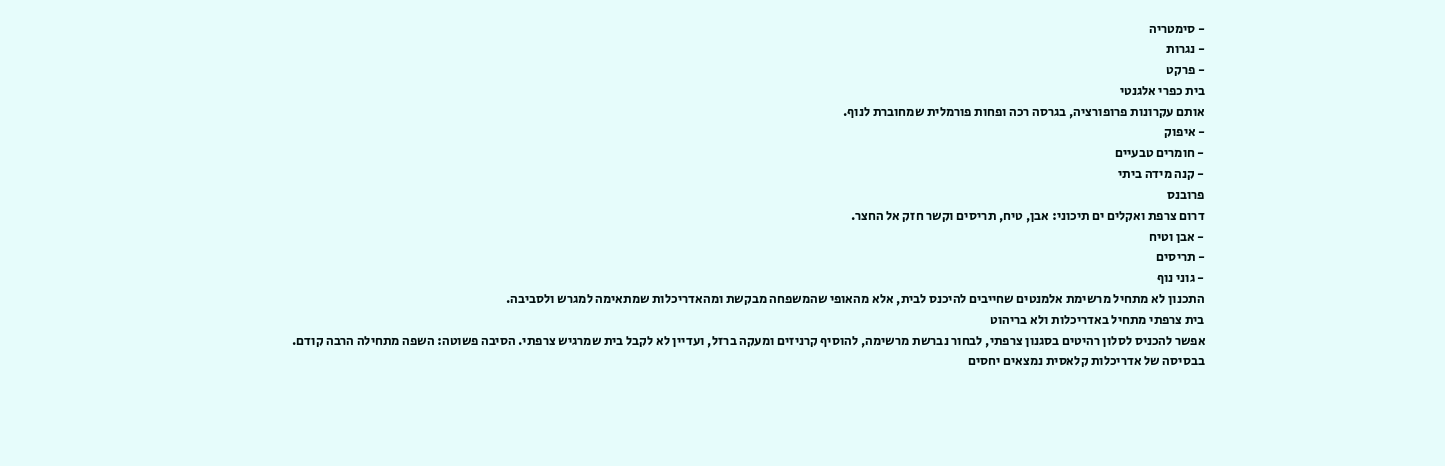- סימטריה
- נגרות
- פרקט
בית כפרי אלגנטי
אותם עקרונות פרופורציה, בגרסה רכה ופחות פורמלית שמחוברת לנוף.
- איפוק
- חומרים טבעיים
- קנה מידה ביתי
פרובנס
דרום צרפת ואקלים ים תיכוני: אבן, טיח, תריסים וקשר חזק אל החצר.
- אבן וטיח
- תריסים
- גוני נוף
התכנון לא מתחיל מרשימת אלמנטים שחייבים להיכנס לבית, אלא מהאופי שהמשפחה מבקשת ומהאדריכלות שמתאימה למגרש ולסביבה.
בית צרפתי מתחיל באדריכלות ולא בריהוט
אפשר להכניס לסלון רהיטים בסגנון צרפתי, לבחור נברשת מרשימה, להוסיף קרניזים ומעקה ברזל, ועדיין לא לקבל בית שמרגיש צרפתי. הסיבה פשוטה: השפה מתחילה הרבה קודם.
בבסיסה של אדריכלות קלאסית נמצאים יחסים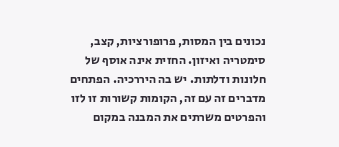נכונים בין המסות, פרופורציות, קצב, סימטריה ואיזון. החזית אינה אוסף של חלונות ודלתות. יש בה היררכיה. הפתחים מדברים זה עם זה, הקומות קשורות זו לזו והפרטים משרתים את המבנה במקום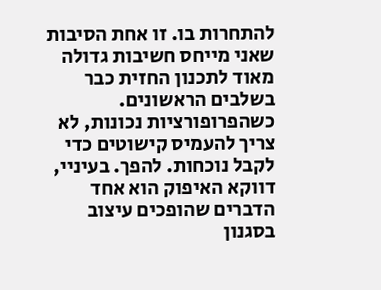להתחרות בו. זו אחת הסיבות שאני מייחס חשיבות גדולה מאוד לתכנון החזית כבר בשלבים הראשונים.
כשהפרופורציות נכונות, לא צריך להעמיס קישוטים כדי לקבל נוכחות. להפך. בעיניי, דווקא האיפוק הוא אחד הדברים שהופכים עיצוב בסגנון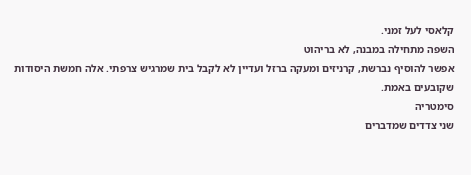קלאסי לעל זמני.
השפה מתחילה במבנה, לא בריהוט
אפשר להוסיף נברשת, קרניזים ומעקה ברזל ועדיין לא לקבל בית שמרגיש צרפתי. אלה חמשת היסודות שקובעים באמת.
סימטריה
שני צדדים שמדברים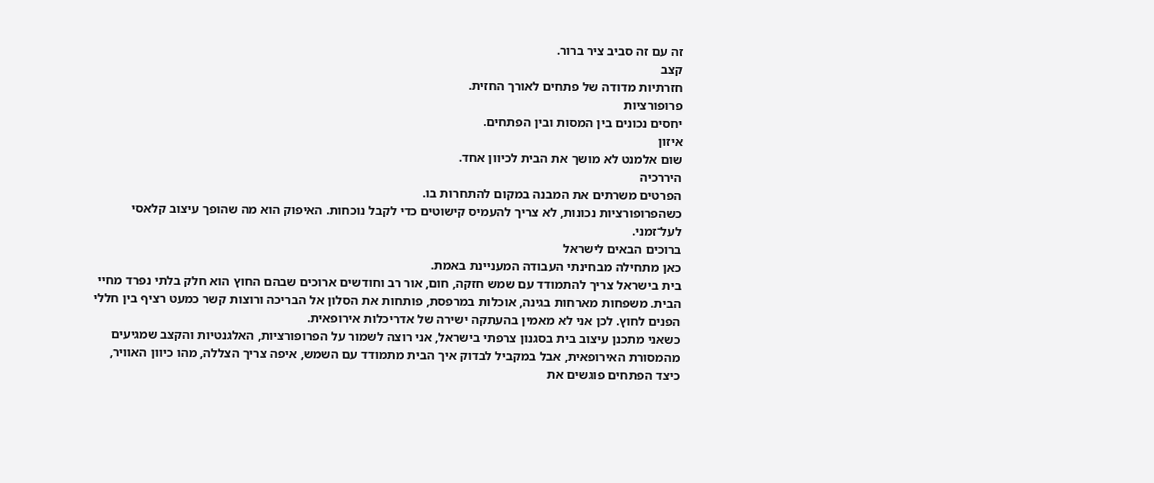זה עם זה סביב ציר ברור.
קצב
חזרתיות מדודה של פתחים לאורך החזית.
פרופורציות
יחסים נכונים בין המסות ובין הפתחים.
איזון
שום אלמנט לא מושך את הבית לכיוון אחד.
היררכיה
הפרטים משרתים את המבנה במקום להתחרות בו.
כשהפרופורציות נכונות, לא צריך להעמיס קישוטים כדי לקבל נוכחות. האיפוק הוא מה שהופך עיצוב קלאסי לעל־זמני.
ברוכים הבאים לישראל
כאן מתחילה מבחינתי העבודה המעניינת באמת.
בית בישראל צריך להתמודד עם שמש חזקה, חום, אור רב וחודשים ארוכים שבהם החוץ הוא חלק בלתי נפרד מחיי הבית. משפחות מארחות בגינה, אוכלות במרפסת, פותחות את הסלון אל הבריכה ורוצות קשר כמעט רציף בין חללי הפנים לחוץ. לכן אני לא מאמין בהעתקה ישירה של אדריכלות אירופאית.
כשאני מתכנן עיצוב בית בסגנון צרפתי בישראל, אני רוצה לשמור על הפרופורציות, האלגנטיות והקצב שמגיעים מהמסורת האירופאית, אבל במקביל לבדוק איך הבית מתמודד עם השמש, איפה צריך הצללה, מהו כיוון האוויר, כיצד הפתחים פוגשים את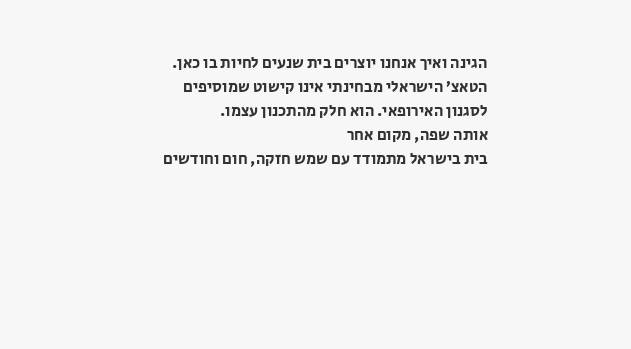הגינה ואיך אנחנו יוצרים בית שנעים לחיות בו כאן.
הטאצ’ הישראלי מבחינתי אינו קישוט שמוסיפים לסגנון האירופאי. הוא חלק מהתכנון עצמו.
אותה שפה, מקום אחר
בית בישראל מתמודד עם שמש חזקה, חום וחודשים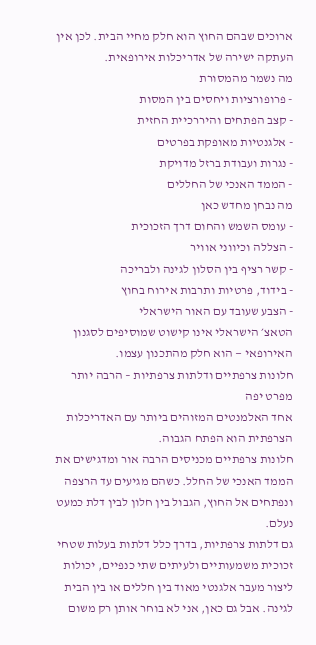ארוכים שבהם החוץ הוא חלק מחיי הבית. לכן אין העתקה ישירה של אדריכלות אירופאית.
מה נשמר מהמסורת
- פרופורציות ויחסים בין המסות
- קצב הפתחים והיררכיית החזית
- אלגנטיות מאופקת בפרטים
- נגרות ועבודת ברזל מדויקת
- הממד האנכי של החללים
מה נבחן מחדש כאן
- עומס השמש והחום דרך הזכוכית
- הצללה וכיווני אוויר
- קשר רציף בין הסלון לגינה ולבריכה
- בידוד, פרטיות ותרבות אירוח בחוץ
- הצבע שעובד עם האור הישראלי
הטאצ׳ הישראלי אינו קישוט שמוסיפים לסגנון האירופאי — הוא חלק מהתכנון עצמו.
חלונות צרפתיים ודלתות צרפתיות – הרבה יותר מפרט יפה
אחד האלמנטים המזוהים ביותר עם האדריכלות הצרפתית הוא הפתח הגבוה.
חלונות צרפתיים מכניסים הרבה אור ומדגישים את הממד האנכי של החלל. כשהם מגיעים עד הרצפה ונפתחים אל החוץ, הגבול בין חלון לבין דלת כמעט נעלם.
גם דלתות צרפתיות, בדרך כלל דלתות בעלות שטחי זכוכית משמעותיים ולעיתים שתי כנפיים, יכולות ליצור מעבר אלגנטי מאוד בין חללים או בין הבית לגינה. אבל גם כאן, אני לא בוחר אותן רק משום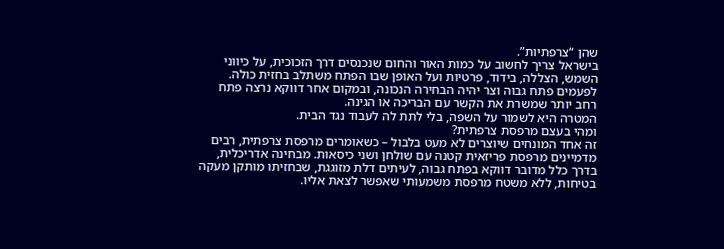שהן “צרפתיות”.
בישראל צריך לחשוב על כמות האור והחום שנכנסים דרך הזכוכית, על כיווני השמש, הצללה, בידוד, פרטיות ועל האופן שבו הפתח משתלב בחזית כולה. לפעמים פתח גבוה וצר יהיה הבחירה הנכונה, ובמקום אחר דווקא נרצה פתח רחב יותר שמשרת את הקשר עם הבריכה או הגינה.
המטרה היא לשמור על השפה, בלי לתת לה לעבוד נגד הבית.
ומהי בעצם מרפסת צרפתית?
זה אחד המונחים שיוצרים לא מעט בלבול – כשאומרים מרפסת צרפתית, רבים מדמיינים מרפסת פריזאית קטנה עם שולחן ושני כיסאות. מבחינה אדריכלית, בדרך כלל מדובר דווקא בפתח גבוה, לעיתים דלת מזוגגת, שבחזיתו מותקן מעקה בטיחות, ללא משטח מרפסת משמעותי שאפשר לצאת אליו.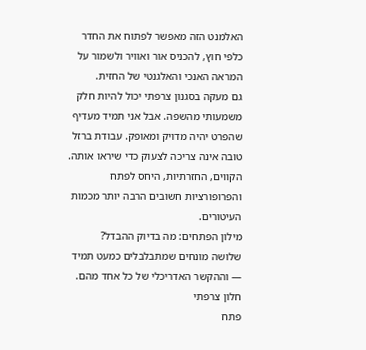האלמנט הזה מאפשר לפתוח את החדר כלפי חוץ, להכניס אור ואוויר ולשמור על המראה האנכי והאלגנטי של החזית.
גם מעקה בסגנון צרפתי יכול להיות חלק משמעותי מהשפה. אבל אני תמיד מעדיף שהפרט יהיה מדויק ומאופק. עבודת ברזל טובה אינה צריכה לצעוק כדי שיראו אותה. הקווים, החזרתיות, היחס לפתח והפרופורציות חשובים הרבה יותר מכמות העיטורים.
מילון הפתחים: מה בדיוק ההבדל?
שלושה מונחים שמתבלבלים כמעט תמיד — וההקשר האדריכלי של כל אחד מהם.
חלון צרפתי
פתח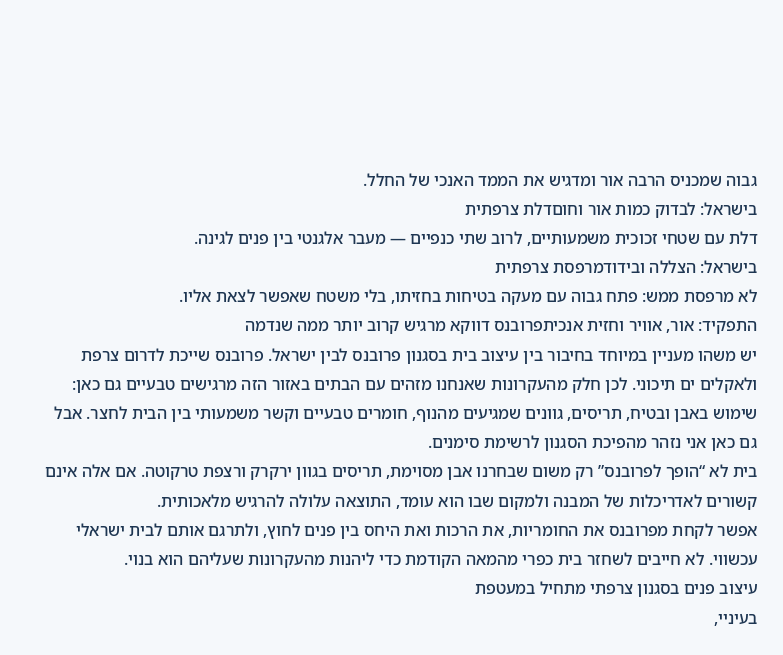גבוה שמכניס הרבה אור ומדגיש את הממד האנכי של החלל.
בישראל: לבדוק כמות אור וחוםדלת צרפתית
דלת עם שטחי זכוכית משמעותיים, לרוב שתי כנפיים — מעבר אלגנטי בין פנים לגינה.
בישראל: הצללה ובידודמרפסת צרפתית
לא מרפסת ממש: פתח גבוה עם מעקה בטיחות בחזיתו, בלי משטח שאפשר לצאת אליו.
התפקיד: אור, אוויר וחזית אנכיתפרובנס דווקא מרגיש קרוב יותר ממה שנדמה
יש משהו מעניין במיוחד בחיבור בין עיצוב בית בסגנון פרובנס לבין ישראל. פרובנס שייכת לדרום צרפת ולאקלים ים תיכוני. לכן חלק מהעקרונות שאנחנו מזהים עם הבתים באזור הזה מרגישים טבעיים גם כאן: שימוש באבן ובטיח, תריסים, גוונים שמגיעים מהנוף, חומרים טבעיים וקשר משמעותי בין הבית לחצר. אבל גם כאן אני נזהר מהפיכת הסגנון לרשימת סימנים.
בית לא “הופך לפרובנס” רק משום שבחרנו אבן מסוימת, תריסים בגוון ירקרק ורצפת טרקוטה. אם אלה אינם קשורים לאדריכלות של המבנה ולמקום שבו הוא עומד, התוצאה עלולה להרגיש מלאכותית.
אפשר לקחת מפרובנס את החומריות, את הרכות ואת היחס בין פנים לחוץ, ולתרגם אותם לבית ישראלי עכשווי. לא חייבים לשחזר בית כפרי מהמאה הקודמת כדי ליהנות מהעקרונות שעליהם הוא בנוי.
עיצוב פנים בסגנון צרפתי מתחיל במעטפת
בעיניי,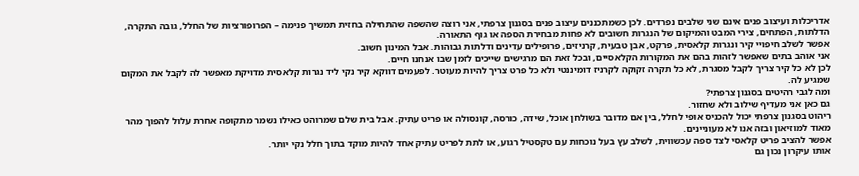אדריכלות ועיצוב פנים אינם שני שלבים נפרדים. לכן כשמתכננים עיצוב פנים בסגנון צרפתי, אני רוצה שהשפה שהתחילה בחזית תמשיך פנימה – הפרופורציות של החלל, גובה התקרה, הדלתות, הפתחים, צירי המבט והמיקום של הנגרות חשובים לא פחות מבחירת הספה או גוף התאורה.
אפשר לשלב חיפויי קיר ונגרות קלאסית, פרקט, אבן טבעית, קרניזים, פרופילים עדינים ודלתות גבוהות. אבל המינון חשוב.
אני אוהב בתים שאפשר לזהות בהם את המקורות הקלאסיים, ובכל זאת הם מרגישים שייכים לזמן שבו אנחנו חיים.
לכן לא כל קיר צריך לקבל מסגרת, לא כל תקרה זקוקה לקרניז דומיננטי ולא כל פרט צריך להיות מעוטר. לפעמים דווקא קיר נקי ליד נגרות קלאסית מדויקת מאפשר לה לקבל את המקום שמגיע לה.
ומה לגבי רהיטים בסגנון צרפתי?
גם כאן אני מעדיף שילוב ולא שחזור.
ריהוט בסגנון צרפתי יכול להכניס אופי לחלל, בין אם מדובר בשולחן אוכל, שידה, כורסה, קונסולה או פריט עתיק. אבל בית שלם שמרוהט כאילו נשמר מתקופה אחרת עלול להפוך מהר מאוד למוזיאון ובזה אנו לא מעוניינים.
אפשר להציב פריט קלאסי לצד ספה עכשווית, לשלב עץ בעל נוכחות עם טקסטיל רגוע, או לתת לפריט עתיק אחד להיות מוקד בתוך חלל נקי יותר.
אותו עיקרון נכון גם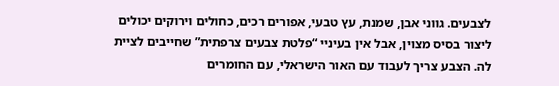לצבעים. גווני אבן, שמנת, עץ טבעי, אפורים רכים, כחולים וירוקים יכולים ליצור בסיס מצוין, אבל אין בעיניי “פלטת צבעים צרפתית” שחייבים לציית לה. הצבע צריך לעבוד עם האור הישראלי, עם החומרים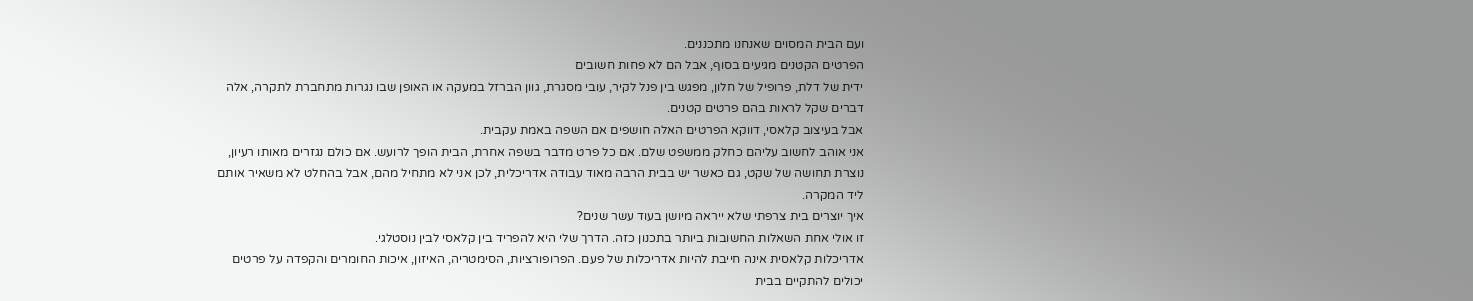ועם הבית המסוים שאנחנו מתכננים.
הפרטים הקטנים מגיעים בסוף, אבל הם לא פחות חשובים
ידית של דלת, פרופיל של חלון, מפגש בין פנל לקיר, עובי מסגרת, גוון הברזל במעקה או האופן שבו נגרות מתחברת לתקרה, אלה דברים שקל לראות בהם פרטים קטנים.
אבל בעיצוב קלאסי, דווקא הפרטים האלה חושפים אם השפה באמת עקבית.
אני אוהב לחשוב עליהם כחלק ממשפט שלם. אם כל פרט מדבר בשפה אחרת, הבית הופך לרועש. אם כולם נגזרים מאותו רעיון, נוצרת תחושה של שקט, גם כאשר יש בבית הרבה מאוד עבודה אדריכלית, לכן אני לא מתחיל מהם, אבל בהחלט לא משאיר אותם ליד המקרה.
איך יוצרים בית צרפתי שלא ייראה מיושן בעוד עשר שנים?
זו אולי אחת השאלות החשובות ביותר בתכנון כזה. הדרך שלי היא להפריד בין קלאסי לבין נוסטלגי.
אדריכלות קלאסית אינה חייבת להיות אדריכלות של פעם. הפרופורציות, הסימטריה, האיזון, איכות החומרים והקפדה על פרטים יכולים להתקיים בבית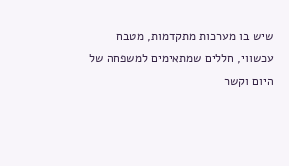שיש בו מערכות מתקדמות, מטבח עכשווי, חללים שמתאימים למשפחה של היום וקשר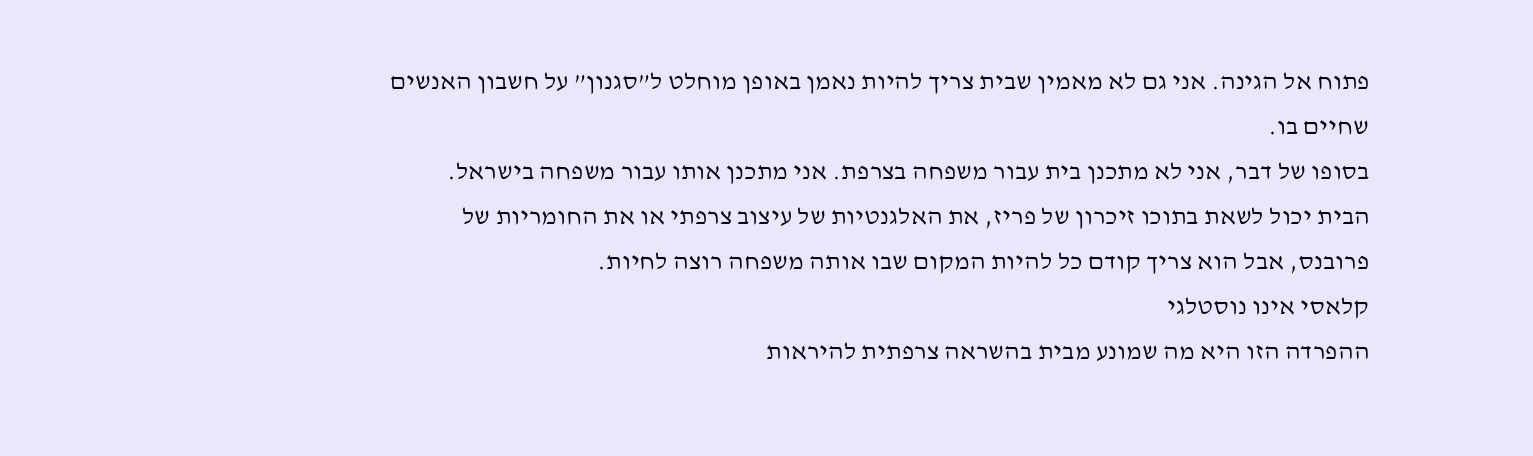פתוח אל הגינה. אני גם לא מאמין שבית צריך להיות נאמן באופן מוחלט ל”סגנון” על חשבון האנשים שחיים בו.
בסופו של דבר, אני לא מתכנן בית עבור משפחה בצרפת. אני מתכנן אותו עבור משפחה בישראל.
הבית יכול לשאת בתוכו זיכרון של פריז, את האלגנטיות של עיצוב צרפתי או את החומריות של פרובנס, אבל הוא צריך קודם כל להיות המקום שבו אותה משפחה רוצה לחיות.
קלאסי אינו נוסטלגי
ההפרדה הזו היא מה שמונע מבית בהשראה צרפתית להיראות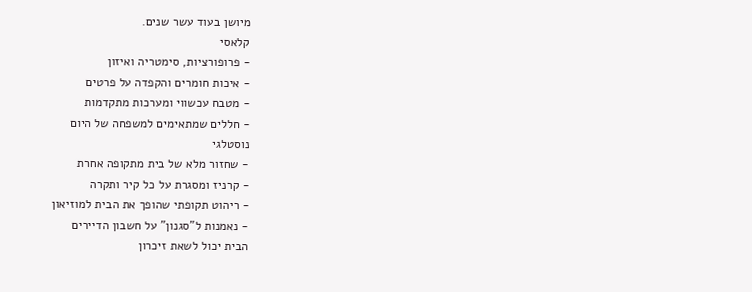מיושן בעוד עשר שנים.
קלאסי
- פרופורציות, סימטריה ואיזון
- איכות חומרים והקפדה על פרטים
- מטבח עכשווי ומערכות מתקדמות
- חללים שמתאימים למשפחה של היום
נוסטלגי
- שחזור מלא של בית מתקופה אחרת
- קרניז ומסגרת על כל קיר ותקרה
- ריהוט תקופתי שהופך את הבית למוזיאון
- נאמנות ל"סגנון" על חשבון הדיירים
הבית יכול לשאת זיכרון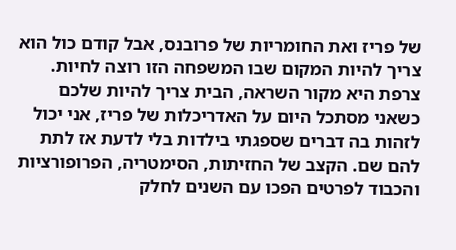של פריז ואת החומריות של פרובנס, אבל קודם כול הוא צריך להיות המקום שבו המשפחה הזו רוצה לחיות.
צרפת היא מקור השראה, הבית צריך להיות שלכם
כשאני מסתכל היום על האדריכלות של פריז, אני יכול לזהות בה דברים שספגתי בילדות בלי לדעת אז לתת להם שם. הקצב של החזיתות, הסימטריה, הפרופורציות והכבוד לפרטים הפכו עם השנים לחלק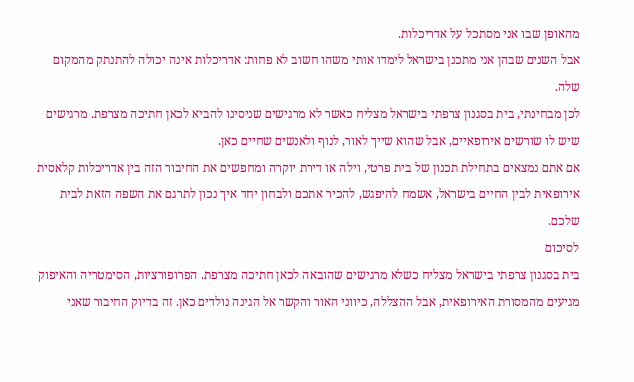מהאופן שבו אני מסתכל על אדריכלות.
אבל השנים שבהן אני מתכנן בישראל לימדו אותי משהו חשוב לא פחות: אדריכלות אינה יכולה להתנתק מהמקום שלה.
לכן מבחינתי, בית בסגנון צרפתי בישראל מצליח כאשר לא מרגישים שניסינו להביא לכאן חתיכה מצרפת. מרגישים שיש לו שורשים אירופאיים, אבל שהוא שייך לאור, לנוף ולאנשים שחיים כאן.
אם אתם נמצאים בתחילת תכנון של בית פרטי, וילה או דירת יוקרה ומחפשים את החיבור הזה בין אדריכלות קלאסית אירופאית לבין החיים בישראל, אשמח להיפגש, להכיר אתכם ולבחון יחד איך נכון לתרגם את השפה הזאת לבית שלכם.
לסיכום
בית בסגנון צרפתי בישראל מצליח כשלא מרגישים שהובאה לכאן חתיכה מצרפת. הפרופורציות, הסימטריה והאיפוק מגיעים מהמסורת האירופאית, אבל ההצללה, כיווני האור והקשר אל הגינה נולדים כאן. זה בדיוק החיבור שאני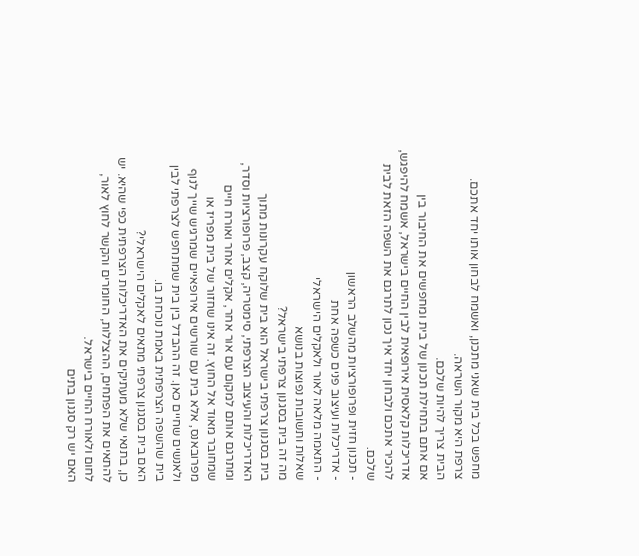מחפש בכל בית שאני מתכנן, ואשמח לבחון אותו יחד אתכם.
צרפת היא מקור השראה.
הבית צריך להיות שלכם.
אם אתם בתחילת תכנון של בית ומחפשים את החיבור בין אדריכלות קלאסית אירופאית לבין החיים בישראל, אשמח להיפגש, להכיר אתכם ולבחון יחד איך נכון לתרגם את השפה הזאת לבית שלכם.
- תכנון חזית ופרופורציות מהשלב הראשון
- אדריכלות ועיצוב פנים כשפה אחת
- התאמה מלאה לאור ולאקלים הישראלי
שאלות ותשובות נפוצות בנושא
מה זה בית בסגנון צרפתי בישראל?
בית בסגנון צרפתי בישראל הוא בית שלוקח עקרונות מתוך האדריכלות והעיצוב הצרפתי, סימטריה, קצב, פרופורציות וסדר, ומתרגם אותם למקום עם אור אחר, אקלים אחר ואורח חיים שמחובר מאוד אל החוץ. זה אינו שחזור של בית מפריז או מפרובאנס, אלא בית עם שורשים אירופאיים שמרגיש שייך לנוף ולאנשים שחיים כאן. זה ההבדל בין בית שמתחפש לצרפתי לבין בית שהשפה הצרפתית באמת נוכחת בו.
האם בית בסגנון צרפתי מתאים לאקלים הישראלי?
כן, בתנאי שלא מעתיקים את האדריכלות הצרפתית כפי שהיא. יש להתאים את הפתחים, ההצללות, החומרים והקשר לחוץ לאור, לחום ולאורח החיים בישראל.
האם יש רק סגנון בתים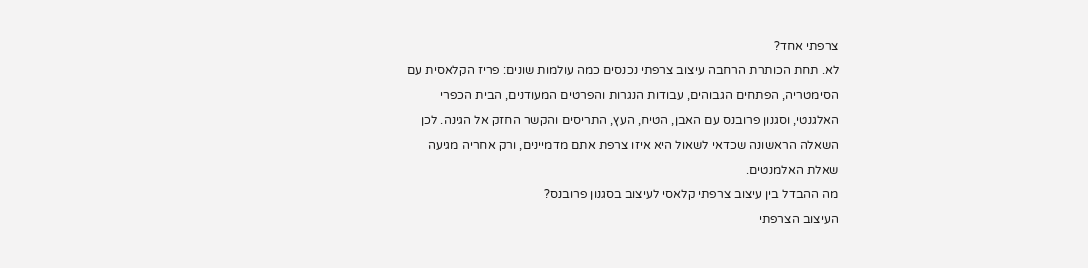צרפתי אחד?
לא. תחת הכותרת הרחבה עיצוב צרפתי נכנסים כמה עולמות שונים: פריז הקלאסית עם הסימטריה, הפתחים הגבוהים, עבודות הנגרות והפרטים המעודנים, הבית הכפרי האלגנטי, וסגנון פרובנס עם האבן, הטיח, העץ, התריסים והקשר החזק אל הגינה. לכן השאלה הראשונה שכדאי לשאול היא איזו צרפת אתם מדמיינים, ורק אחריה מגיעה שאלת האלמנטים.
מה ההבדל בין עיצוב צרפתי קלאסי לעיצוב בסגנון פרובנס?
העיצוב הצרפתי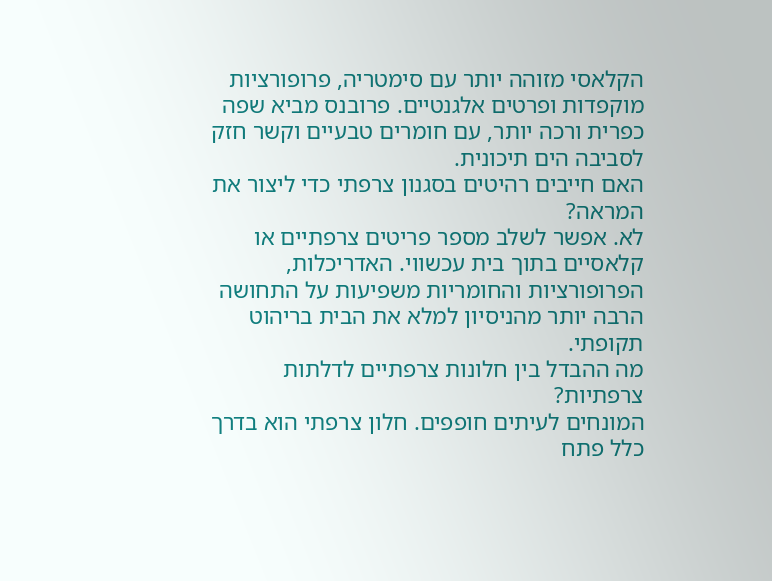הקלאסי מזוהה יותר עם סימטריה, פרופורציות מוקפדות ופרטים אלגנטיים. פרובנס מביא שפה כפרית ורכה יותר, עם חומרים טבעיים וקשר חזק לסביבה הים תיכונית.
האם חייבים רהיטים בסגנון צרפתי כדי ליצור את המראה?
לא. אפשר לשלב מספר פריטים צרפתיים או קלאסיים בתוך בית עכשווי. האדריכלות, הפרופורציות והחומריות משפיעות על התחושה הרבה יותר מהניסיון למלא את הבית בריהוט תקופתי.
מה ההבדל בין חלונות צרפתיים לדלתות צרפתיות?
המונחים לעיתים חופפים. חלון צרפתי הוא בדרך כלל פתח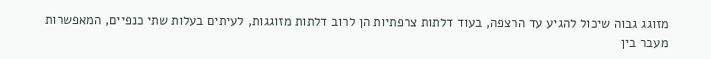מזוגג גבוה שיכול להגיע עד הרצפה, בעוד דלתות צרפתיות הן לרוב דלתות מזוגגות, לעיתים בעלות שתי כנפיים, המאפשרות מעבר בין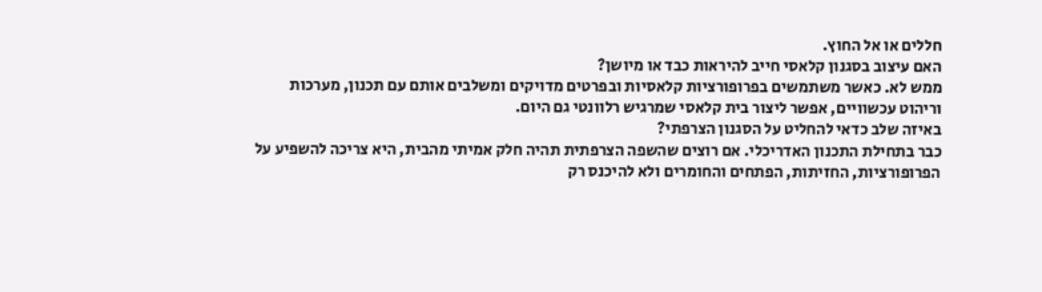חללים או אל החוץ.
האם עיצוב בסגנון קלאסי חייב להיראות כבד או מיושן?
ממש לא. כאשר משתמשים בפרופורציות קלאסיות ובפרטים מדויקים ומשלבים אותם עם תכנון, מערכות וריהוט עכשוויים, אפשר ליצור בית קלאסי שמרגיש רלוונטי גם היום.
באיזה שלב כדאי להחליט על הסגנון הצרפתי?
כבר בתחילת התכנון האדריכלי. אם רוצים שהשפה הצרפתית תהיה חלק אמיתי מהבית, היא צריכה להשפיע על הפרופורציות, החזיתות, הפתחים והחומרים ולא להיכנס רק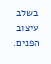בשלב עיצוב הפנים.